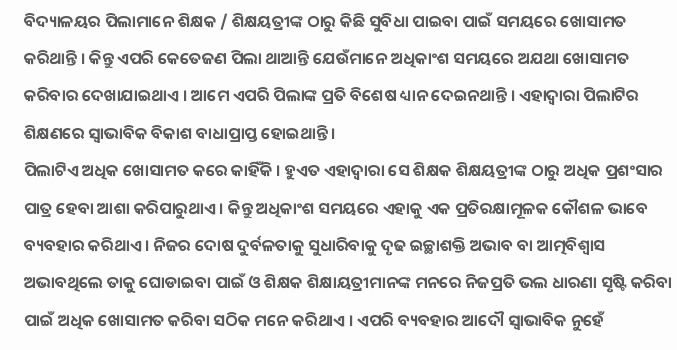ବିଦ୍ୟାଳୟର ପିଲାମାନେ ଶିକ୍ଷକ / ଶିକ୍ଷୟତ୍ରୀଙ୍କ ଠାରୁ କିଛି ସୁବିଧା ପାଇବା ପାଇଁ ସମୟରେ ଖୋସାମତ କରିଥାନ୍ତି । କିନ୍ତୁ ଏପରି କେତେଜଣ ପିଲା ଥାଆନ୍ତି ଯେଉଁମାନେ ଅଧିକାଂଶ ସମୟରେ ଅଯଥା ଖୋସାମତ କରିବାର ଦେଖାଯାଇଥାଏ । ଆମେ ଏପରି ପିଲାଙ୍କ ପ୍ରତି ବିଶେଷ ଧ୍ୟାନ ଦେଇନଥାନ୍ତି । ଏହାଦ୍ଵାରା ପିଲାଟିର ଶିକ୍ଷଣରେ ସ୍ଵାଭାବିକ ବିକାଶ ବାଧାପ୍ରାପ୍ତ ହୋଇଥାନ୍ତି ।
ପିଲାଟିଏ ଅଧିକ ଖୋସାମତ କରେ କାହିଁକି । ହୁଏତ ଏହାଦ୍ଵାରା ସେ ଶିକ୍ଷକ ଶିକ୍ଷୟତ୍ରୀଙ୍କ ଠାରୁ ଅଧିକ ପ୍ରଶଂସାର ପାତ୍ର ହେବା ଆଶା କରିପାରୁଥାଏ । କିନ୍ତୁ ଅଧିକାଂଶ ସମୟରେ ଏହାକୁ ଏକ ପ୍ରତିରକ୍ଷାମୂଳକ କୌଶଳ ଭାବେ ବ୍ୟବହାର କରିଥାଏ । ନିଜର ଦୋଷ ଦୁର୍ବଳତାକୁ ସୁଧାରିବାକୁ ଦୃଢ ଇଚ୍ଛାଶକ୍ତି ଅଭାବ ବା ଆତ୍ମବିଶ୍ଵାସ ଅଭାବଥିଲେ ତାକୁ ଘୋଡାଇବା ପାଇଁ ଓ ଶିକ୍ଷକ ଶିକ୍ଷାୟତ୍ରୀମାନଙ୍କ ମନରେ ନିଜପ୍ରତି ଭଲ ଧାରଣା ସୃଷ୍ଟି କରିବା ପାଇଁ ଅଧିକ ଖୋସାମତ କରିବା ସଠିକ ମନେ କରିଥାଏ । ଏପରି ବ୍ୟବହାର ଆଦୌ ସ୍ଵାଭାବିକ ନୁହେଁ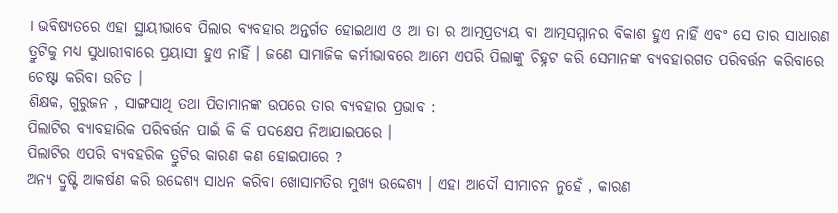। ଭବିଷ୍ୟତରେ ଏହା ସ୍ଥାୟୀଭାବେ ପିଲାର ବ୍ୟବହାର ଅନ୍ତର୍ଗତ ହୋଇଥାଏ ଓ ଆ ତା ର ଆତ୍ମପ୍ରତ୍ୟୟ ବା ଆତ୍ମସମ୍ମାନର ବିକାଶ ହୁଏ ନାହିଁ ଏବଂ ସେ ତାର ସାଧାରଣ ତ୍ରୁଟିକୁ ମଧ୍ୟ ସୁଧାରୀବାରେ ପ୍ରୟାସୀ ହୁଏ ନାହିଁ । ଜଣେ ସାମାଜିକ କର୍ମୀଭାବରେ ଆମେ ଏପରି ପିଲାଙ୍କୁ ଚିହ୍ନଟ କରି ସେମାନଙ୍କ ବ୍ୟବହାରଗତ ପରିବର୍ତ୍ତନ କରିବାରେ ଚେଷ୍ଟା କରିବା ଉଚିତ ।
ଶିକ୍ଷକ, ଗୁରୁଜନ , ସାଙ୍ଗସାଥି ତଥା ପିତାମାନଙ୍କ ଉପରେ ତାର ବ୍ୟବହାର ପ୍ରଭାବ :
ପିଲାଟିର ବ୍ୟାବହାରିକ ପରିବର୍ତ୍ତନ ପାଇଁ କି କି ପଦକ୍ଷେପ ନିଆଯାଇପରେ ।
ପିଲାଟିର ଏପରି ବ୍ୟବହରିକ ତ୍ରୁଟିର କାରଣ କଣ ହୋଇପାରେ ?
ଅନ୍ୟ ଦ୍ରୁଷ୍ଟି ଆକର୍ଷଣ କରି ଉଦ୍ଦେଶ୍ୟ ସାଧନ କରିବା ଖୋସାମତିର ମୁଖ୍ୟ ଉଦ୍ଦେଶ୍ୟ । ଏହା ଆଦୌ ସୀମାଚନ ନୁହେଁ , କାରଣ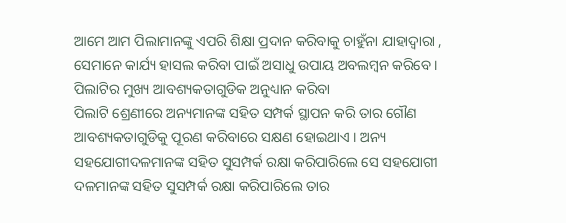ଆମେ ଆମ ପିଲାମାନଙ୍କୁ ଏପରି ଶିକ୍ଷା ପ୍ରଦାନ କରିବାକୁ ଚାହୁଁନା ଯାହାଦ୍ଵାରା , ସେମାନେ କାର୍ଯ୍ୟ ହାସଲ କରିବା ପାଇଁ ଅସାଧୁ ଉପାୟ ଅବଲମ୍ବନ କରିବେ ।
ପିଲାଟିର ମୁଖ୍ୟ ଆବଶ୍ୟକତାଗୁଡିକ ଅନୁଧ୍ୟାନ କରିବା
ପିଲାଟି ଶ୍ରେଣୀରେ ଅନ୍ୟମାନଙ୍କ ସହିତ ସମ୍ପର୍କ ସ୍ଥାପନ କରି ତାର ଗୌଣ ଆବଶ୍ୟକତାଗୁଡିକୁ ପୂରଣ କରିବାରେ ସକ୍ଷଣ ହୋଇଥାଏ । ଅନ୍ୟ ସହଯୋଗୀଦଳମାନଙ୍କ ସହିତ ସୁସମ୍ପର୍କ ରକ୍ଷା କରିପାରିଲେ ସେ ସହଯୋଗୀ ଦଳମାନଙ୍କ ସହିତ ସୁସମ୍ପର୍କ ରକ୍ଷା କରିପାରିଲେ ତାର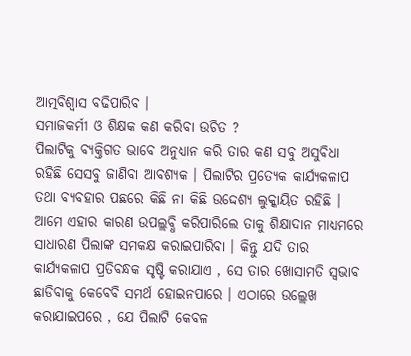ଆତ୍ମବିଶ୍ଵାସ ବଢିପାରିବ ।
ସମାଜକର୍ମୀ ଓ ଶିକ୍ଷକ କଣ କରିବା ଉଚିତ ?
ପିଲାଟିକୁ ବ୍ୟକ୍ତିଗତ ଭାବେ ଅନୁଧ୍ୟାନ କରି ତାର କଣ ସବୁ ଅସୁବିଧା ରହିଛି ସେସବୁ ଜାଣିବା ଆବଶ୍ୟକ । ପିଲାଟିର ପ୍ରତ୍ୟେକ କାର୍ଯ୍ୟକଳାପ ତଥା ବ୍ୟବହାର ପଛରେ କିଛି ନା କିଛି ଉଦ୍ଦେଶ୍ୟ ଲୁକ୍କାୟିତ ରହିଛି । ଆମେ ଏହାର କାରଣ ଉପଲ୍ଲବ୍ଧି କରିପାରିଲେ ତାକୁ ଶିକ୍ଷାଦାନ ମାଧ୍ୟମରେ ସାଧାରଣ ପିଲାଙ୍କ ସମକକ୍ଷ କରାଇପାରିବା । କିନ୍ତୁ ଯଦି ତାର କାର୍ଯ୍ୟକଳାପ ପ୍ରତିବନ୍ଧକ ସୃଷ୍ଟି କରାଯାଏ , ସେ ତାର ଖୋସାମତି ସ୍ଵଭାବ ଛାଡିବାକୁ କେବେବି ସମର୍ଥ ହୋଇନପାରେ । ଏଠାରେ ଉଲ୍ଲେଖ କରାଯାଇପରେ , ଯେ ପିଲାଟି କେବଳ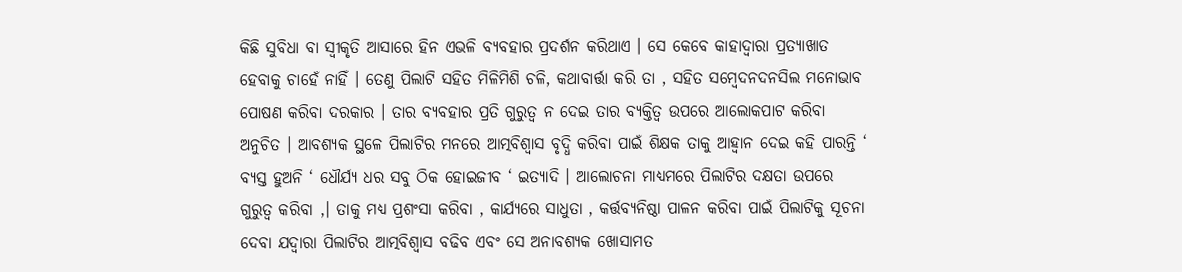କିଛି ସୁବିଧା ବା ସ୍ବୀକୃତି ଆସାରେ ହିନ ଏଭଳି ବ୍ୟବହାର ପ୍ରଦର୍ଶନ କରିଥାଏ । ସେ କେବେ କାହାଦ୍ଵାରା ପ୍ରତ୍ୟାଖାତ ହେବାକୁ ଚାହେଁ ନାହିଁ । ତେଣୁ ପିଲାଟି ସହିତ ମିଳିମିଶି ଚଳି, କଥାବାର୍ତ୍ତା କରି ତା , ସହିତ ସମ୍ବେଦନଦନସିଲ ମନୋଭାବ ପୋଷଣ କରିବା ଦରକାର । ତାର ବ୍ୟବହାର ପ୍ରତି ଗୁରୁତ୍ଵ ନ ଦେଇ ତାର ବ୍ୟକ୍ତିତ୍ଵ ଉପରେ ଆଲୋକପାଟ କରିବା ଅନୁଚିତ । ଆବଶ୍ୟକ ସ୍ଥଳେ ପିଲାଟିର ମନରେ ଆତ୍ମବିଶ୍ଵାସ ବୃଦ୍ଧି କରିବା ପାଇଁ ଶିକ୍ଷକ ତାକୁ ଆହ୍ଵାନ ଦେଇ କହି ପାରନ୍ତି ‘ ବ୍ୟସ୍ତ ହୁଅନି ‘ ଧୌର୍ଯ୍ୟ ଧର ସବୁ ଠିକ ହୋଇଜୀବ ‘ ଇତ୍ୟାଦି । ଆଲୋଚନା ମାଧ୍ୟମରେ ପିଲାଟିର ଦକ୍ଷତା ଉପରେ ଗୁରୁତ୍ଵ କରିବା ,। ତାକୁ ମଧ୍ୟ ପ୍ରଶଂସା କରିବା , କାର୍ଯ୍ୟରେ ସାଧୁତା , କର୍ତ୍ତବ୍ୟନିଷ୍ଠା ପାଳନ କରିବା ପାଇଁ ପିଲାଟିକୁ ସୂଚନା ଦେବା ଯଦ୍ଵାରା ପିଲାଟିର ଆତ୍ମବିଶ୍ଵାସ ବଢିବ ଏବଂ ସେ ଅନାବଶ୍ୟକ ଖୋସାମତ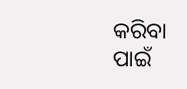କରିବା ପାଇଁ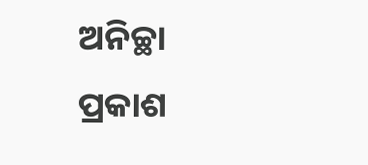ଅନିଚ୍ଛା ପ୍ରକାଶ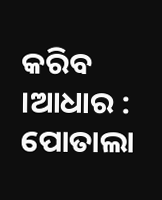କରିବ ।ଆଧାର : ପୋତାଲା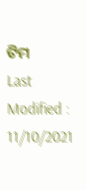ଟିମ
Last Modified : 11/10/2021